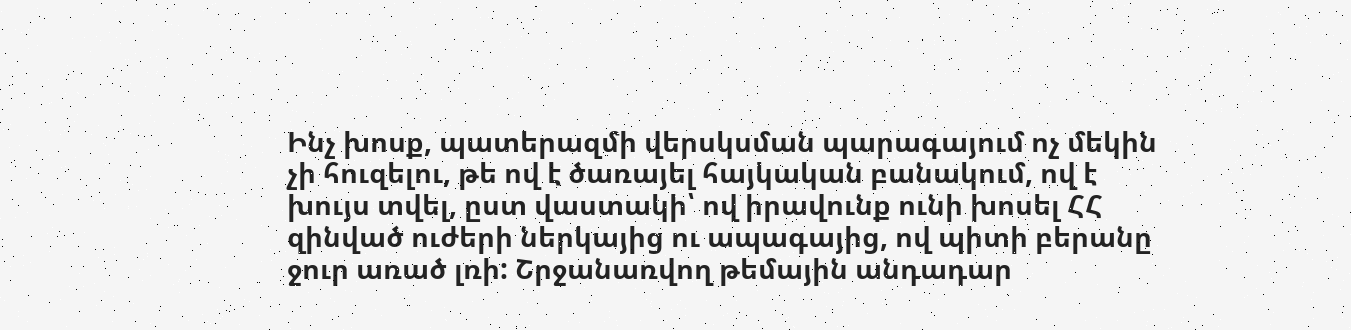Ինչ խոսք, պատերազմի վերսկսման պարագայում ոչ մեկին չի հուզելու, թե ով է ծառայել հայկական բանակում, ով է խույս տվել, ըստ վաստակի՝ ով իրավունք ունի խոսել ՀՀ զինված ուժերի ներկայից ու ապագայից, ով պիտի բերանը ջուր առած լռի: Շրջանառվող թեմային անդադար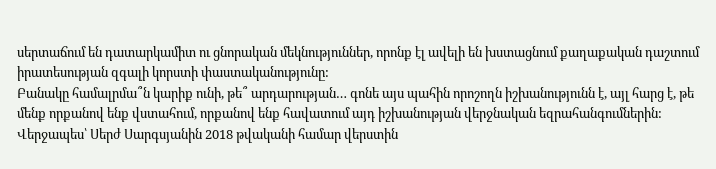սերտաճում են դատարկամիտ ու ցնորական մեկնություններ, որոնք էլ ավելի են խստացնում քաղաքական դաշտում իրատեսության զգալի կորստի փաստականությունը:
Բանակը համալրմա՞ն կարիք ունի, թե՞ արդարության… գոնե այս պահին որոշողն իշխանությունն է, այլ հարց է, թե մենք որքանով ենք վստահում, որքանով ենք հավատում այդ իշխանության վերջնական եզրահանգումներին: Վերջապես՝ Սերժ Սարգսյանին 2018 թվականի համար վերստին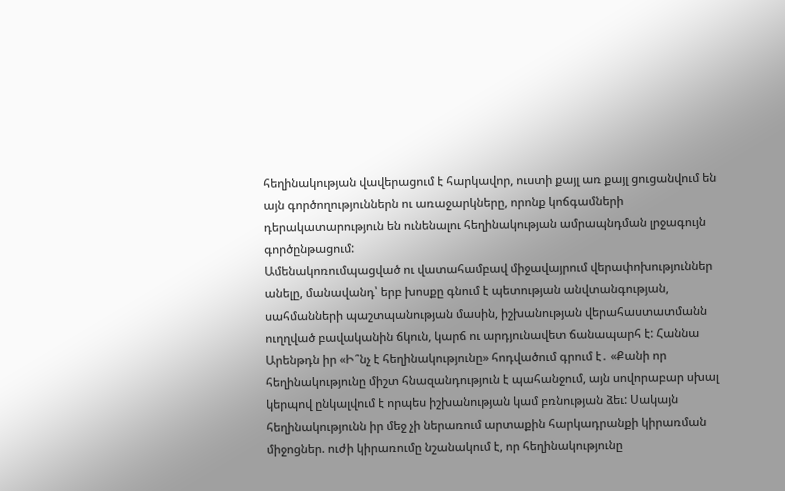հեղինակության վավերացում է հարկավոր, ուստի քայլ առ քայլ ցուցանվում են այն գործողություններն ու առաջարկները, որոնք կոճգամների դերակատարություն են ունենալու հեղինակության ամրապնդման լրջագույն գործընթացում:
Ամենակոռումպացված ու վատահամբավ միջավայրում վերափոխություններ անելը, մանավանդ՝ երբ խոսքը գնում է պետության անվտանգության, սահմանների պաշտպանության մասին, իշխանության վերահաստատմանն ուղղված բավականին ճկուն, կարճ ու արդյունավետ ճանապարհ է: Հաննա Արենթդն իր «Ի՞նչ է հեղինակությունը» հոդվածում գրում է․ «Քանի որ հեղինակությունը միշտ հնազանդություն է պահանջում, այն սովորաբար սխալ կերպով ընկալվում է որպես իշխանության կամ բռնության ձեւ: Սակայն հեղինակությունն իր մեջ չի ներառում արտաքին հարկադրանքի կիրառման միջոցներ. ուժի կիրառումը նշանակում է, որ հեղինակությունը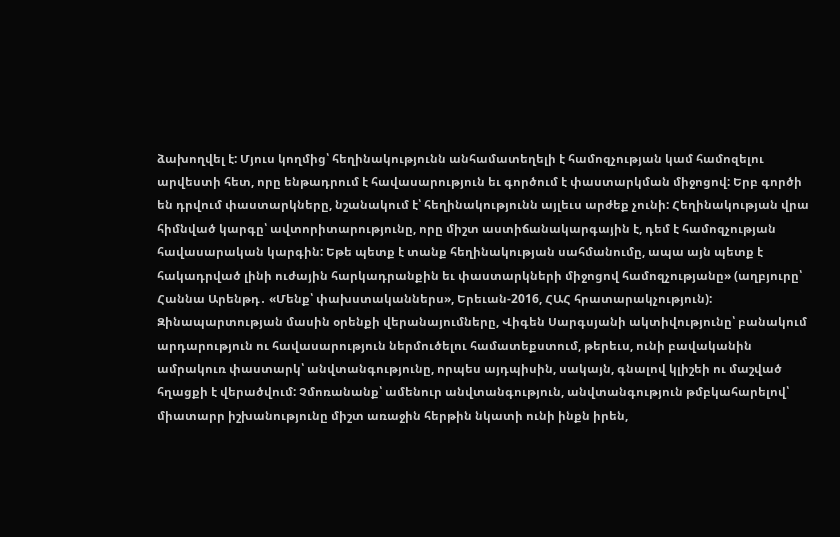ձախողվել է: Մյուս կողմից՝ հեղինակությունն անհամատեղելի է համոզչության կամ համոզելու արվեստի հետ, որը ենթադրում է հավասարություն եւ գործում է փաստարկման միջոցով: Երբ գործի են դրվում փաստարկները, նշանակում է՝ հեղինակությունն այլեւս արժեք չունի: Հեղինակության վրա հիմնված կարգը՝ ավտորիտարությունը, որը միշտ աստիճանակարգային է, դեմ է համոզչության հավասարական կարգին: Եթե պետք է տանք հեղինակության սահմանումը, ապա այն պետք է հակադրված լինի ուժային հարկադրանքին եւ փաստարկների միջոցով համոզչությանը» (աղբյուրը՝ Հաննա Արենթդ․ «Մենք՝ փախստականներս», Երեւան-2016, ՀԱՀ հրատարակչություն):
Զինապարտության մասին օրենքի վերանայումները, Վիգեն Սարգսյանի ակտիվությունը՝ բանակում արդարություն ու հավասարություն ներմուծելու համատեքստում, թերեւս, ունի բավականին ամրակուռ փաստարկ՝ անվտանգությունը, որպես այդպիսին, սակայն, գնալով կլիշեի ու մաշված հղացքի է վերածվում: Չմոռանանք՝ ամենուր անվտանգություն, անվտանգություն թմբկահարելով՝ միատարր իշխանությունը միշտ առաջին հերթին նկատի ունի ինքն իրեն,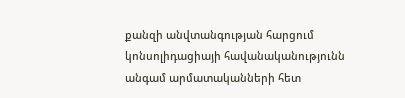քանզի անվտանգության հարցում կոնսոլիդացիայի հավանականությունն անգամ արմատականների հետ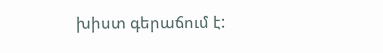խիստ գերաճում է: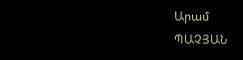Արամ
ՊԱՉՅԱՆ